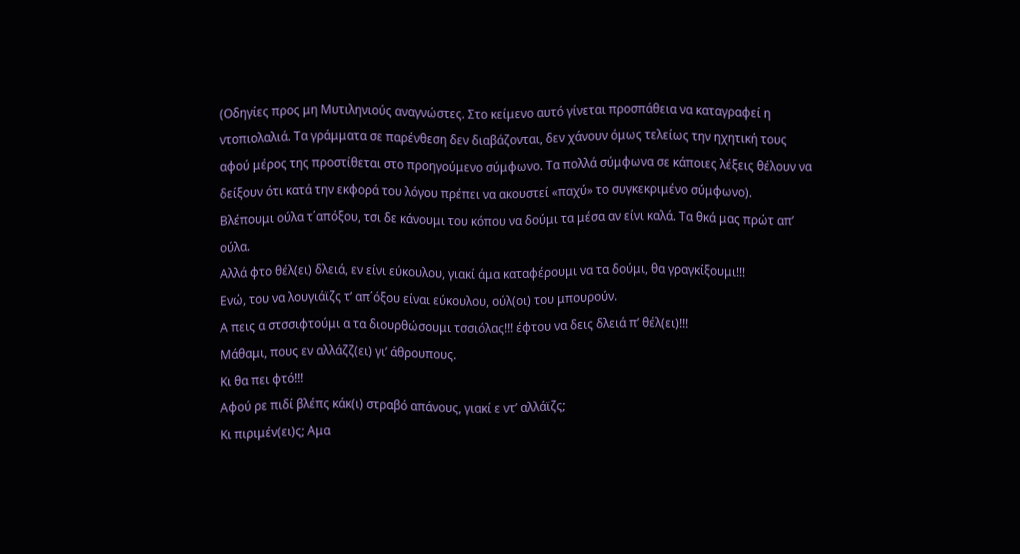(Οδηγίες προς μη Μυτιληνιούς αναγνώστες. Στο κείμενο αυτό γίνεται προσπάθεια να καταγραφεί η ντοπιολαλιά. Τα γράμματα σε παρένθεση δεν διαβάζονται, δεν χάνουν όμως τελείως την ηχητική τους αφού μέρος της προστίθεται στο προηγούμενο σύμφωνο. Τα πολλά σύμφωνα σε κάποιες λέξεις θέλουν να δείξουν ότι κατά την εκφορά του λόγου πρέπει να ακουστεί «παχύ» το συγκεκριμένο σύμφωνο).
Βλέπουμι ούλα τ΄απόξου, τσι δε κάνουμι του κόπου να δούμι τα μέσα αν είνι καλά. Τα θκά μας πρώτ απ’ ούλα.
Αλλά φτο θέλ(ει) δλειά, εν είνι εύκουλου, γιακί άμα καταφέρουμι να τα δούμι, θα γραγκίξουμι!!!
Ενώ, του να λουγιάϊζς τ’ απ΄όξου είναι εύκουλου, ούλ(οι) του μπουρούν.
Α πεις α στσσιφτούμι α τα διουρθώσουμι τσσιόλας!!! έφτου να δεις δλειά π’ θέλ(ει)!!!
Μάθαμι, πους εν αλλάζζ(ει) γι’ άθρουπους.
Κι θα πει φτό!!!
Αφού ρε πιδί βλέπς κάκ(ι) στραβό απάνους, γιακί ε ντ’ αλλάϊζς;
Κι πιριμέν(ει)ς; Αμα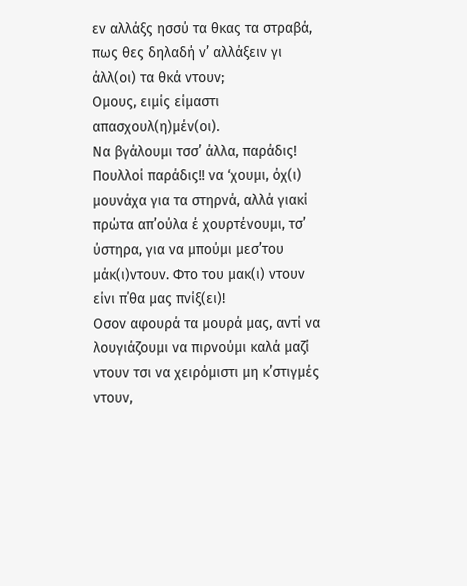εν αλλάξς ησσύ τα θκας τα στραβά, πως θες δηλαδή ν’ αλλάξειν γι άλλ(οι) τα θκά ντουν;
Ομους, ειμίς είμαστι απασχουλ(η)μέν(οι).
Να βγάλουμι τσσ’ άλλα, παράδις! Πουλλοί παράδις!! να ‘χουμι, όχ(ι) μουνάχα για τα στηρνά, αλλά γιακί πρώτα απ’ούλα έ χουρτένουμι, τσ’ ύστηρα, για να μπούμι μεσ’του μάκ(ι)ντουν. Φτο του μακ(ι) ντουν είνι π΄θα μας πνίξ(ει)!
Οσον αφουρά τα μουρά μας, αντί να λουγιάζουμι να πιρνούμι καλά μαζί ντουν τσι να χειρόμιστι μη κ’στιγμές ντουν,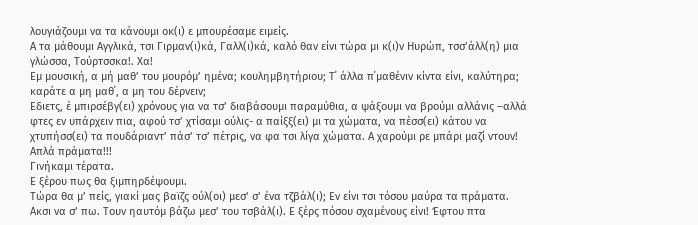λουγιάζουμι να τα κάνουμι οκ(ι) ε μπουρέσαμε ειμείς.
Α τα μάθουμι Αγγλικά, τσι Γιρμαν(ι)κά, Γαλλ(ι)κά, καλό θαν είνι τώρα μι κ(ι)ν Ηυρώπ, τσσ’άλλ(η) μια γλώσσα, Τούρτσσκα!. Χα!
Εμ μουσική, α μή μαθ’ του μουρόμ’ ημένα; κουλημβητήριου; Τ΄ άλλα π΄μαθένιν κίντα είνι, καλύτηρα; καράτε α μη μαθ΄, α μη του δέρνειν;
Eδιετς, έ μπιρσέβγ(ει) χρόνους για να τσ’ διαβάσουμι παραμύθια, α ψάξουμι να βρούμι αλλάνις –αλλά φτες εν υπάρχειν πια, αφού τσ’ χτίσαμι ούλις- α παίξξ(ει) μι τα χώματα, να πέσσ(ει) κάτου να χτυπήσσ(ει) τα πουδάριαντ’ πάσ’ τσ’ πέτρις, να φα τσι λίγα χώματα. Α χαρούμι ρε μπάρι μαζί ντουν! Απλά πράματα!!!
Γινήκαμι τέρατα.
Ε ξέρου πως θα ξιμπηρδέψουμι.
Τώρα θα μ’ πείς, γιακί μας βαϊζς ούλ(οι) μεσ’ σ’ ένα τζβάλ(ι); Εν είνι τσι τόσου μαύρα τα πράματα.
Ακσι να σ’ πω. Τουν ηαυτόμ βάζω μεσ’ του τσβάλ(ι). Ε ξέρς πόσου σχαμένους είνι! Έφτου πτα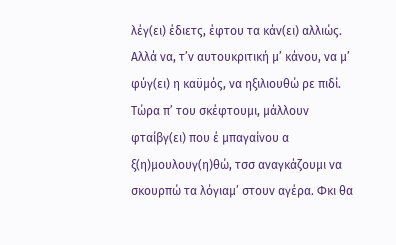λέγ(ει) έδιετς, έφτου τα κάν(ει) αλλιώς. Αλλά να, τ’ν αυτουκριτική μ’ κάνου, να μ’ φύγ(ει) η καϋμός, να ηξιλιουθώ ρε πιδί.
Τώρα π’ του σκέφτουμι, μάλλουν φταίβγ(ει) που έ μπαγαίνου α ξ(η)μουλουγ(η)θώ, τσσ αναγκάζουμι να σκουρπώ τα λόγιαμ’ στουν αγέρα. Φκι θα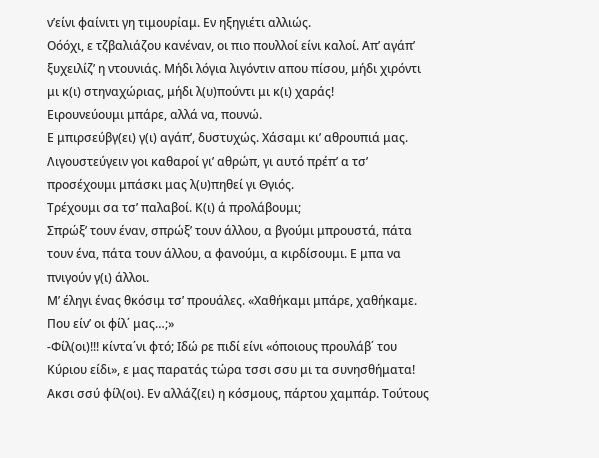ν’είνι φαίνιτι γη τιμουρίαμ. Εν ηξηγιέτι αλλιώς.
Οόόχι, ε τζβαλιάζου κανέναν, οι πιο πουλλοί είνι καλοί. Απ’ αγάπ’ ξυχειλίζ’ η ντουνιάς. Μήδι λόγια λιγόντιν απου πίσου, μήδι χιρόντι μι κ(ι) στηναχώριας, μήδι λ(υ)πούντι μι κ(ι) χαράς!
Ειρουνεύουμι μπάρε, αλλά να, πουνώ.
Ε μπιρσεύβγ(ει) γ(ι) αγάπ’, δυστυχώς. Χάσαμι κι’ αθρουπιά μας.
Λιγουστεύγειν γοι καθαροί γι’ αθρώπ, γι αυτό πρέπ’ α τσ’ προσέχουμι μπάσκι μας λ(υ)πηθεί γι Θγιός.
Τρέχουμι σα τσ’ παλαβοί. Κ(ι) ά προλάβουμι;
Σπρώξ’ τουν έναν, σπρώξ’ τουν άλλου, α βγούμι μπρουστά, πάτα τουν ένα, πάτα τουν άλλου, α φανούμι, α κιρδίσουμι. Ε μπα να πνιγούν γ(ι) άλλοι.
Μ’ έληγι ένας θκόσιμ τσ’ προυάλες. «Χαθήκαμι μπάρε, χαθήκαμε. Που είν’ οι φίλ΄ μας…;»
-Φίλ(οι)!!! κίντα΄νι φτό; Ιδώ ρε πιδί είνι «όποιους προυλάβ΄ του Κύριου είδι», ε μας παρατάς τώρα τσσι σσυ μι τα συνησθήματα! Ακσι σσύ φίλ(οι). Εν αλλάζ(ει) η κόσμους, πάρτου χαμπάρ. Τούτους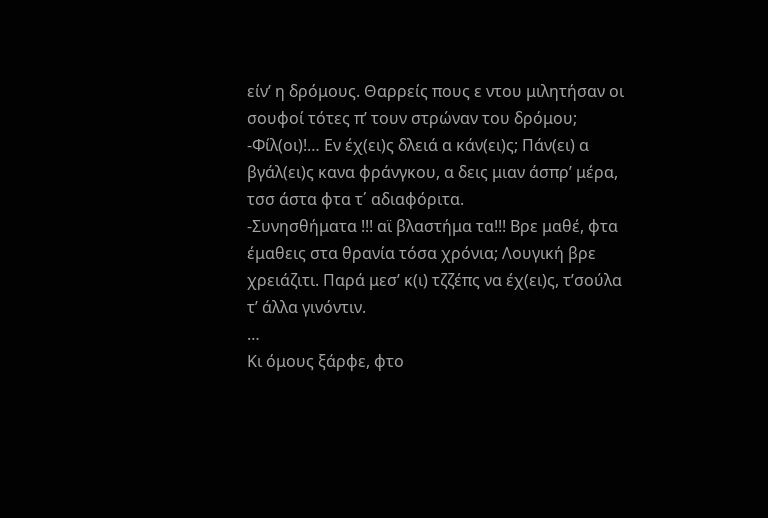είν’ η δρόμους. Θαρρείς πους ε ντου μιλητήσαν οι σουφοί τότες π’ τουν στρώναν του δρόμου;
-Φίλ(οι)!… Εν έχ(ει)ς δλειά α κάν(ει)ς; Πάν(ει) α βγάλ(ει)ς κανα φράνγκου, α δεις μιαν άσπρ’ μέρα, τσσ άστα φτα τ΄ αδιαφόριτα.
-Συνησθήματα !!! αϊ βλαστήμα τα!!! Βρε μαθέ, φτα έμαθεις στα θρανία τόσα χρόνια; Λουγική βρε χρειάζιτι. Παρά μεσ’ κ(ι) τζζέπς να έχ(ει)ς, τ’σούλα τ’ άλλα γινόντιν.
…
Κι όμους ξάρφε, φτο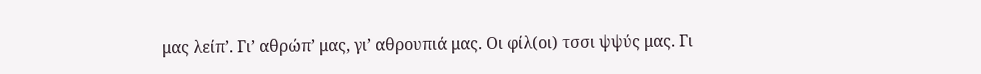μας λείπ’. Γι’ αθρώπ’ μας, γι’ αθρουπιά μας. Οι φίλ(οι) τσσι ψψύς μας. Γι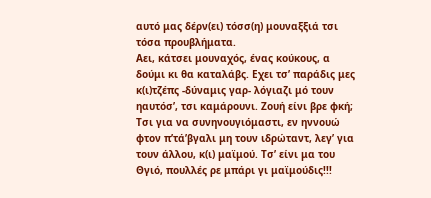αυτό μας δέρν(ει) τόσσ(η) μουναξξιά τσι τόσα προυβλήματα.
Αει, κάτσει μουναχός, ένας κούκους, α δούμι κι θα καταλάβς. Εχει τσ’ παράδις μες κ(ι)τζέπς -δύναμις γαρ- λόγιαζι μό τουν ηαυτόσ’, τσι καμάρουνι. Ζουή είνι βρε φκή;
Τσι για να συνηνουγιόμαστι, εν ηννουώ φτον π’τά’βγαλι μη τουν ιδρώταντ, λεγ’ για τουν άλλου, κ(ι) μαϊμού. Τσ’ είνι μα του Θγιό, πουλλές ρε μπάρι γι μαϊμούδις!!!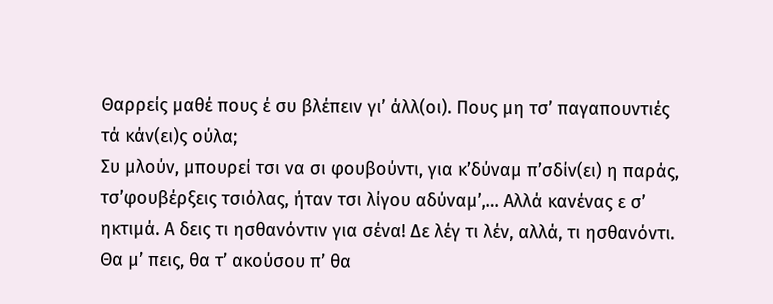Θαρρείς μαθέ πους έ συ βλέπειν γι’ άλλ(οι). Πους μη τσ’ παγαπουντιές τά κάν(ει)ς ούλα;
Συ μλούν, μπουρεί τσι να σι φουβούντι, για κ’δύναμ π’σδίν(ει) η παράς, τσ’φουβέρξεις τσιόλας, ήταν τσι λίγου αδύναμ’,… Αλλά κανένας ε σ’ ηκτιμά. Α δεις τι ησθανόντιν για σένα! Δε λέγ τι λέν, αλλά, τι ησθανόντι.
Θα μ’ πεις, θα τ’ ακούσου π’ θα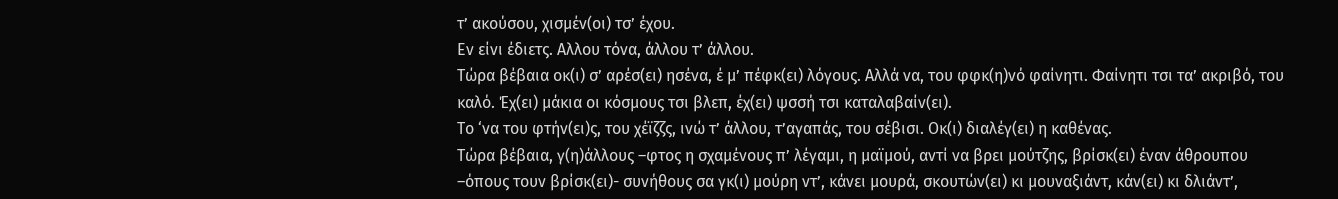τ’ ακούσου, χισμέν(οι) τσ’ έχου.
Εν είνι έδιετς. Αλλου τόνα, άλλου τ’ άλλου.
Τώρα βέβαια οκ(ι) σ’ αρέσ(ει) ησένα, έ μ’ πέφκ(ει) λόγους. Αλλά να, του φφκ(η)νό φαίνητι. Φαίνητι τσι τα’ ακριβό, του καλό. Έχ(ει) μάκια οι κόσμους τσι βλεπ, έχ(ει) ψσσή τσι καταλαβαίν(ει).
Το ‘να του φτήν(ει)ς, του χέϊζζς, ινώ τ’ άλλου, τ’αγαπάς, του σέβισι. Οκ(ι) διαλέγ(ει) η καθένας.
Τώρα βέβαια, γ(η)άλλους –φτος η σχαμένους π’ λέγαμι, η μαϊμού, αντί να βρει μούτζης, βρίσκ(ει) έναν άθρουπου –όπους τουν βρίσκ(ει)- συνήθους σα γκ(ι) μούρη ντ’, κάνει μουρά, σκουτών(ει) κι μουναξιάντ, κάν(ει) κι δλιάντ’,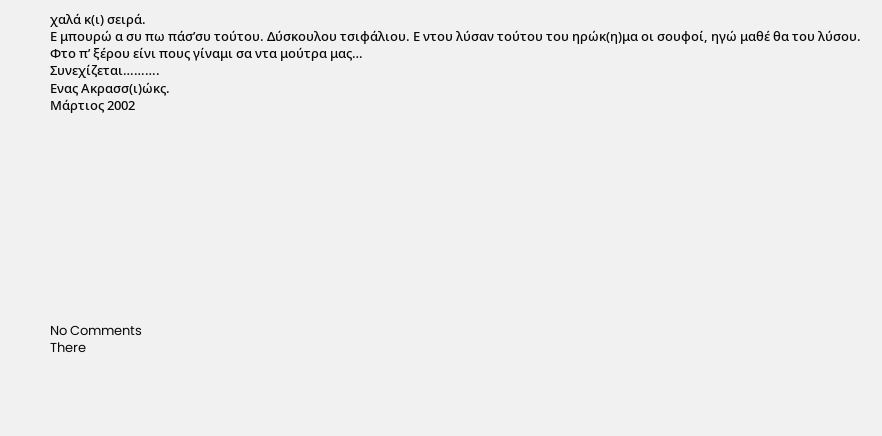χαλά κ(ι) σειρά.
Ε μπουρώ α συ πω πάσ’συ τούτου. Δύσκουλου τσιφάλιου. Ε ντου λύσαν τούτου του ηρώκ(η)μα οι σουφοί, ηγώ μαθέ θα του λύσου.
Φτο π’ ξέρου είνι πους γίναμι σα ντα μούτρα μας…
Συνεχίζεται……….
Ενας Ακρασσ(ι)ώκς.
Μάρτιος 2002












No Comments
There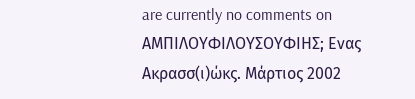are currently no comments on ΑΜΠΙΛΟΥΦΙΛΟΥΣΟΥΦΙΗΣ; Ενας Ακρασσ(ι)ώκς. Μάρτιος 2002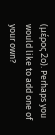(μέρος 2ο). Perhaps you would like to add one of your own?